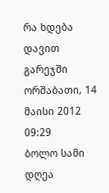რა ხდება დავით გარეჯში
ორშაბათი, 14 მაისი 2012 09:29
ბოლო სამი დღეა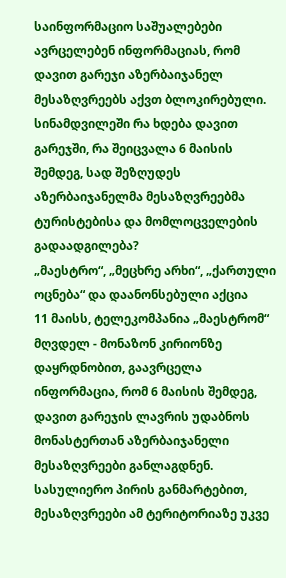საინფორმაციო საშუალებები ავრცელებენ ინფორმაციას, რომ დავით გარეჯი აზერბაიჯანელ მესაზღვრეებს აქვთ ბლოკირებული. სინამდვილეში რა ხდება დავით გარეჯში, რა შეიცვალა 6 მაისის შემდეგ, სად შეზღუდეს აზერბაიჯანელმა მესაზღვრეებმა ტურისტებისა და მომლოცველების გადაადგილება?
„მაესტრო“, „მეცხრე არხი“, „ქართული ოცნება“ და დაანონსებული აქცია
11 მაისს, ტელეკომპანია „მაესტრომ“ მღვდელ - მონაზონ კირიონზე დაყრდნობით, გაავრცელა ინფორმაცია, რომ 6 მაისის შემდეგ, დავით გარეჯის ლავრის უდაბნოს მონასტერთან აზერბაიჯანელი მესაზღვრეები განლაგდნენ. სასულიერო პირის განმარტებით, მესაზღვრეები ამ ტერიტორიაზე უკვე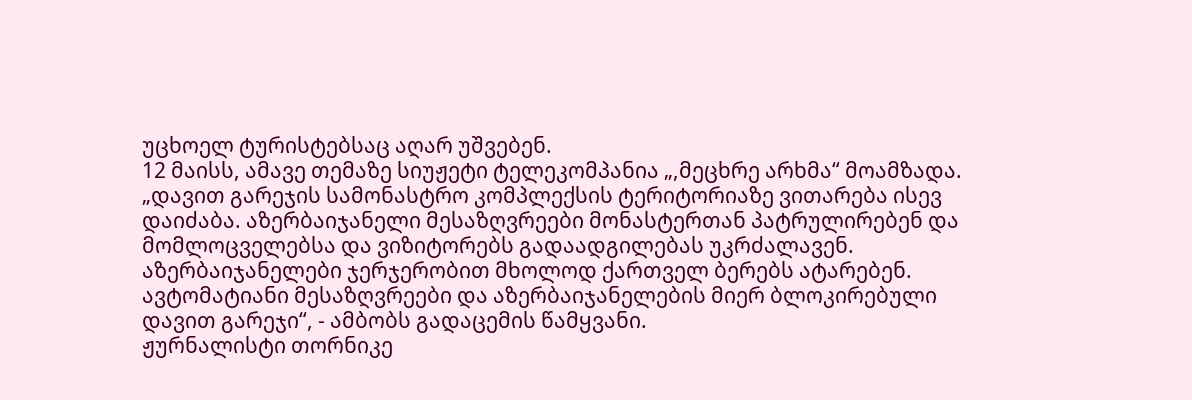უცხოელ ტურისტებსაც აღარ უშვებენ.
12 მაისს, ამავე თემაზე სიუჟეტი ტელეკომპანია „,მეცხრე არხმა“ მოამზადა. „დავით გარეჯის სამონასტრო კომპლექსის ტერიტორიაზე ვითარება ისევ დაიძაბა. აზერბაიჯანელი მესაზღვრეები მონასტერთან პატრულირებენ და მომლოცველებსა და ვიზიტორებს გადაადგილებას უკრძალავენ. აზერბაიჯანელები ჯერჯერობით მხოლოდ ქართველ ბერებს ატარებენ. ავტომატიანი მესაზღვრეები და აზერბაიჯანელების მიერ ბლოკირებული დავით გარეჯი“, - ამბობს გადაცემის წამყვანი.
ჟურნალისტი თორნიკე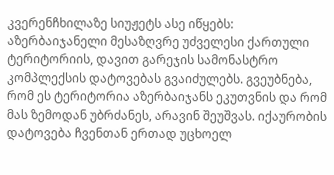კვერენჩხილაზე სიუჟეტს ასე იწყებს: აზერბაიჯანელი მესაზღვრე უძველესი ქართული ტერიტორიის, დავით გარეჯის სამონასტრო კომპლექსის დატოვებას გვაიძულებს. გვეუბნება, რომ ეს ტერიტორია აზერბაიჯანს ეკუთვნის და რომ მას ზემოდან უბრძანეს, არავინ შეუშვას. იქაურობის დატოვება ჩვენთან ერთად უცხოელ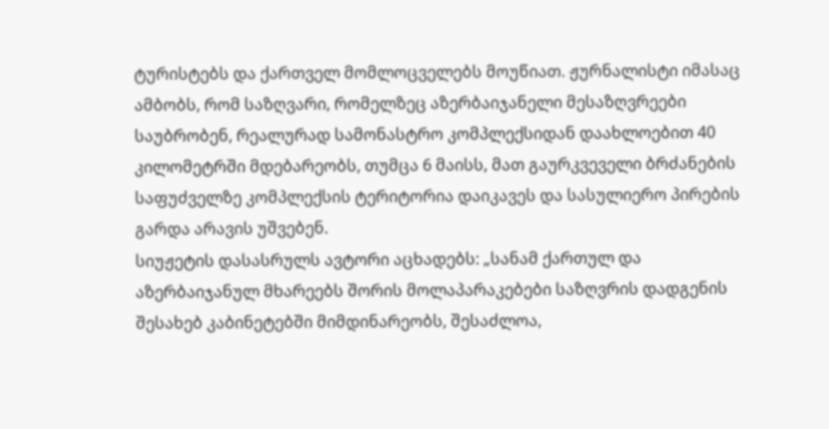ტურისტებს და ქართველ მომლოცველებს მოუწიათ. ჟურნალისტი იმასაც ამბობს, რომ საზღვარი, რომელზეც აზერბაიჯანელი მესაზღვრეები საუბრობენ, რეალურად სამონასტრო კომპლექსიდან დაახლოებით 40 კილომეტრში მდებარეობს, თუმცა 6 მაისს, მათ გაურკვეველი ბრძანების საფუძველზე კომპლექსის ტერიტორია დაიკავეს და სასულიერო პირების გარდა არავის უშვებენ.
სიუჟეტის დასასრულს ავტორი აცხადებს: „სანამ ქართულ და აზერბაიჯანულ მხარეებს შორის მოლაპარაკებები საზღვრის დადგენის შესახებ კაბინეტებში მიმდინარეობს, შესაძლოა,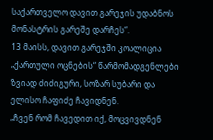საქართველო დავით გარეჯის უდაბნოს მონასტრის გარეშე დარჩეს“.
13 მაისს, დავით გარეჯში კოალიცია „ქართული ოცნების“ წარმომადგენლები ზვიად ძიძიგური, სოზარ სუბარი და ელისო ჩაფიძე ჩავიდნენ.
„ჩვენ რომ ჩავედით იქ, მოცვივდნენ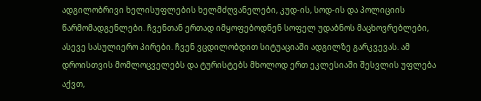ადგილობრივი ხელისუფლების ხელმძღვანელები, კუდ-ის, სოდ-ის და პოლიციის წარმომადგენლები. ჩვენთან ერთად იმყოფებოდნენ სოფელ უდაბნოს მაცხოვრებლები, ასევე სასულიერო პირები. ჩვენ ვცდილობდით სიტუაციაში ადგილზე გარკვევას. ამ დროისთვის მომლოცველებს და ტურისტებს მხოლოდ ერთ ეკლესიაში შესვლის უფლება აქვთ,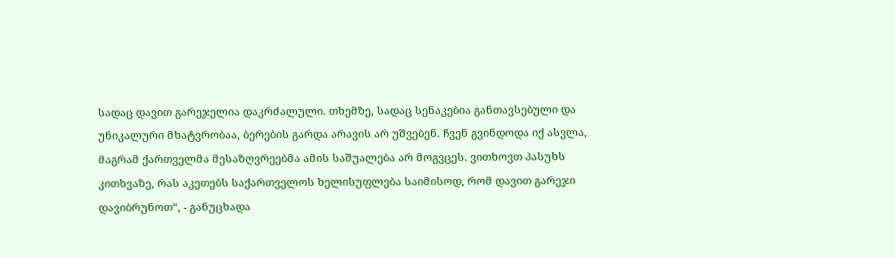სადაც დავით გარეჯელია დაკრძალული. თხემზე, სადაც სენაკებია განთავსებული და უნიკალური მხატვრობაა, ბერების გარდა არავის არ უშვებენ. ჩვენ გვინდოდა იქ ასვლა, მაგრამ ქართველმა მესაზღვრეებმა ამის საშუალება არ მოგვცეს. ვითხოვთ პასუხს კითხვაზე, რას აკეთებს საქართველოს ხელისუფლება საიმისოდ, რომ დავით გარეჯი დავიბრუნოთ“, - განუცხადა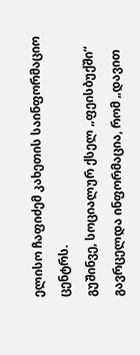ელისო ჩაფიძემ კახეთის საინფორმაციო ცენტრს.
გუშინვე, სოციალურ ქსელ „ფეისბუქში“ გავრცელდა ინფორმაცია, რომ „დავით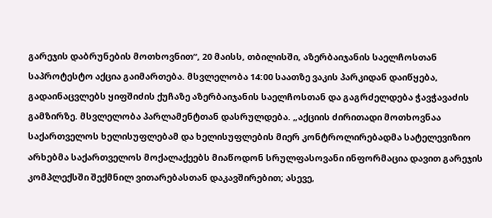გარეჯის დაბრუნების მოთხოვნით“, 20 მაისს, თბილისში, აზერბაიჯანის საელჩოსთან საპროტესტო აქცია გაიმართება. მსვლელობა 14:00 საათზე ვაკის პარკიდან დაიწყება, გადაინაცვლებს ყიფშიძის ქუჩაზე აზერბაიჯანის საელჩოსთან და გაგრძელდება ჭავჭავაძის გამზირზე. მსვლელობა პარლამენტთან დასრულდება. „აქციის ძირითადი მოთხოვნაა საქართველოს ხელისუფლებამ და ხელისუფლების მიერ კონტროლირებადმა სატელევიზიო არხებმა საქართველოს მოქალაქეებს მიაწოდონ სრულფასოვანი ინფორმაცია დავით გარეჯის კომპლექსში შექმნილ ვითარებასთან დაკავშირებით; ასევე,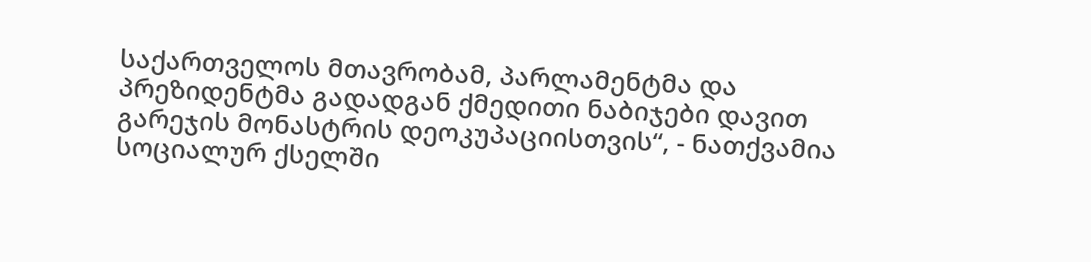საქართველოს მთავრობამ, პარლამენტმა და პრეზიდენტმა გადადგან ქმედითი ნაბიჯები დავით გარეჯის მონასტრის დეოკუპაციისთვის“, - ნათქვამია სოციალურ ქსელში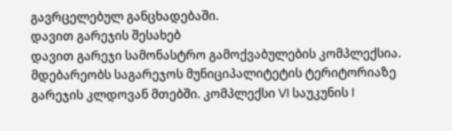გავრცელებულ განცხადებაში.
დავით გარეჯის შესახებ
დავით გარეჯი სამონასტრო გამოქვაბულების კომპლექსია. მდებარეობს საგარეჯოს მუნიციპალიტეტის ტერიტორიაზე გარეჯის კლდოვან მთებში. კომპლექსი VI საუკუნის I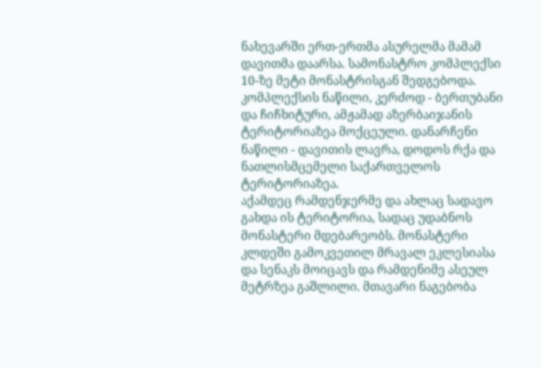ნახევარში ერთ-ერთმა ასურელმა მამამ დავითმა დაარსა. სამონასტრო კომპლექსი 10-ზე მეტი მონასტრისგან შედგებოდა. კომპლექსის ნაწილი, კერძოდ - ბერთუბანი და ჩიჩხიტური, ამჟამად აზერბაიჯანის ტერიტორიაზეა მოქცეული. დანარჩენი ნაწილი - დავითის ლავრა, დოდოს რქა და ნათლისმცემელი საქართველოს ტერიტორიაზეა.
აქამდეც რამდენჯერმე და ახლაც სადავო გახდა ის ტერიტორია, სადაც უდაბნოს მონასტერი მდებარეობს. მონასტერი კლდეში გამოკვეთილ მრავალ ეკლესიასა და სენაკს მოიცავს და რამდენიმე ასეულ მეტრზეა გაშლილი. მთავარი ნაგებობა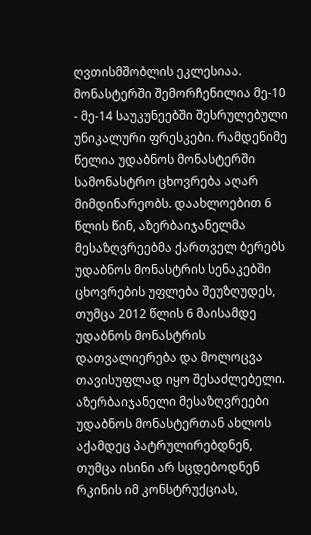ღვთისმშობლის ეკლესიაა. მონასტერში შემორჩენილია მე-10 - მე-14 საუკუნეებში შესრულებული უნიკალური ფრესკები. რამდენიმე წელია უდაბნოს მონასტერში სამონასტრო ცხოვრება აღარ მიმდინარეობს. დაახლოებით 6 წლის წინ, აზერბაიჯანელმა მესაზღვრეებმა ქართველ ბერებს უდაბნოს მონასტრის სენაკებში ცხოვრების უფლება შეუზღუდეს, თუმცა 2012 წლის 6 მაისამდე უდაბნოს მონასტრის დათვალიერება და მოლოცვა თავისუფლად იყო შესაძლებელი. აზერბაიჯანელი მესაზღვრეები უდაბნოს მონასტერთან ახლოს აქამდეც პატრულირებდნენ, თუმცა ისინი არ სცდებოდნენ რკინის იმ კონსტრუქციას,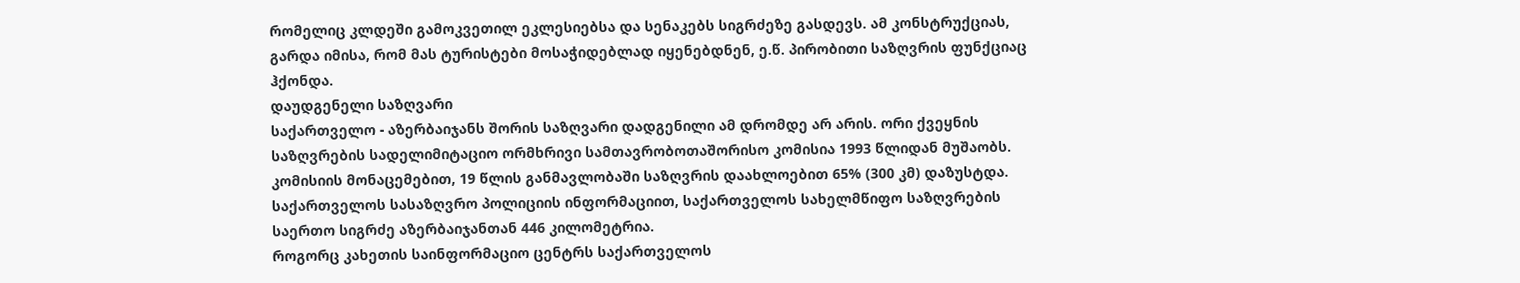რომელიც კლდეში გამოკვეთილ ეკლესიებსა და სენაკებს სიგრძეზე გასდევს. ამ კონსტრუქციას, გარდა იმისა, რომ მას ტურისტები მოსაჭიდებლად იყენებდნენ, ე.წ. პირობითი საზღვრის ფუნქციაც ჰქონდა.
დაუდგენელი საზღვარი
საქართველო - აზერბაიჯანს შორის საზღვარი დადგენილი ამ დრომდე არ არის. ორი ქვეყნის საზღვრების სადელიმიტაციო ორმხრივი სამთავრობოთაშორისო კომისია 1993 წლიდან მუშაობს. კომისიის მონაცემებით, 19 წლის განმავლობაში საზღვრის დაახლოებით 65% (300 კმ) დაზუსტდა. საქართველოს სასაზღვრო პოლიციის ინფორმაციით, საქართველოს სახელმწიფო საზღვრების საერთო სიგრძე აზერბაიჯანთან 446 კილომეტრია.
როგორც კახეთის საინფორმაციო ცენტრს საქართველოს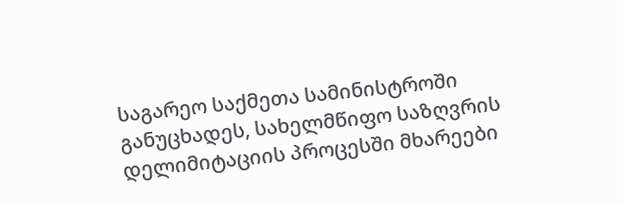საგარეო საქმეთა სამინისტროში განუცხადეს, სახელმწიფო საზღვრის დელიმიტაციის პროცესში მხარეები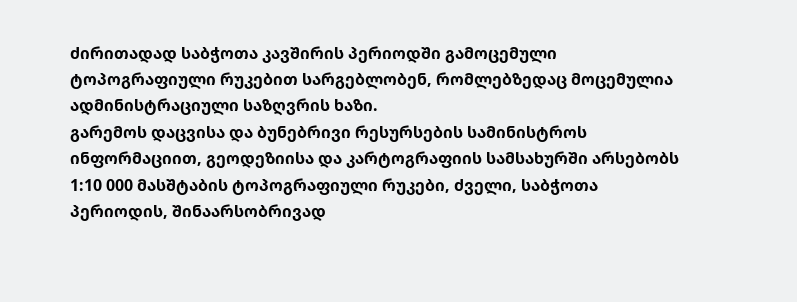ძირითადად საბჭოთა კავშირის პერიოდში გამოცემული ტოპოგრაფიული რუკებით სარგებლობენ, რომლებზედაც მოცემულია ადმინისტრაციული საზღვრის ხაზი.
გარემოს დაცვისა და ბუნებრივი რესურსების სამინისტროს ინფორმაციით, გეოდეზიისა და კარტოგრაფიის სამსახურში არსებობს 1:10 000 მასშტაბის ტოპოგრაფიული რუკები, ძველი, საბჭოთა პერიოდის, შინაარსობრივად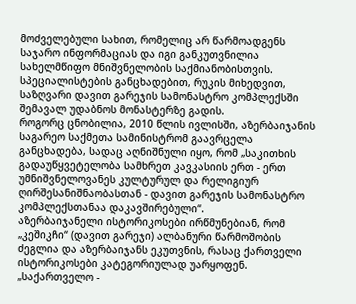მოძველებული სახით, რომელიც არ წარმოადგენს საჯარო ინფორმაციას და იგი განკუთვნილია სახელმწიფო მნიშვნელობის საქმიანობისთვის.
სპეციალისტების განცხადებით, რუკის მიხედვით, საზღვარი დავით გარეჯის სამონასტრო კომპლექსში შემავალ უდაბნოს მონასტერზე გადის.
როგორც ცნობილია, 2010 წლის ივლისში, აზერბაიჯანის საგარეო საქმეთა სამინისტრომ გაავრცელა განცხადება, სადაც აღნიშნული იყო, რომ „საკითხის გადაუწყვეტელობა სამხრეთ კავკასიის ერთ - ერთ უმნიშვნელოვანეს კულტურულ და რელიგიურ ღირშესანიშნაობასთან - დავით გარეჯის სამონასტრო კომპლექსთანაა დაკავშირებული“.
აზერბაიჯანელი ისტორიკოსები ირწმუნებიან, რომ „კეშიკჩი“ (დავით გარეჯი) ალბანური წარმოშობის ძეგლია და აზერბაიჯანს ეკუთვნის, რასაც ქართველი ისტორიკოსები კატეგორიულად უარყოფენ.
„საქართველო -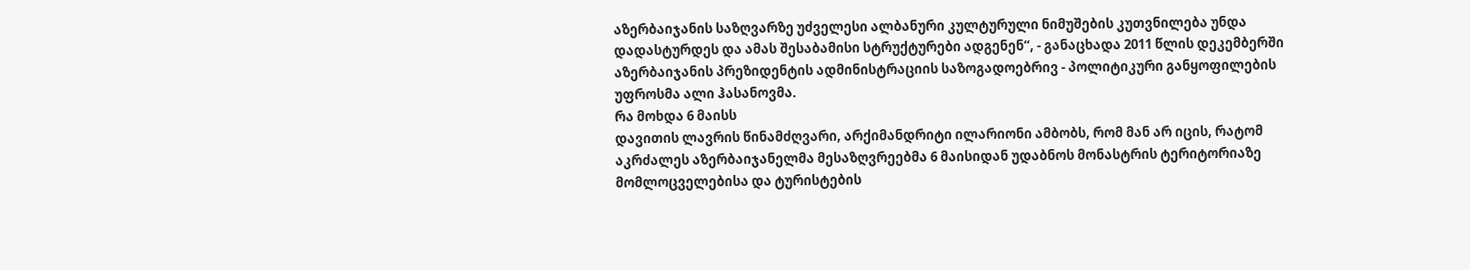აზერბაიჯანის საზღვარზე უძველესი ალბანური კულტურული ნიმუშების კუთვნილება უნდა დადასტურდეს და ამას შესაბამისი სტრუქტურები ადგენენ“, - განაცხადა 2011 წლის დეკემბერში აზერბაიჯანის პრეზიდენტის ადმინისტრაციის საზოგადოებრივ - პოლიტიკური განყოფილების უფროსმა ალი ჰასანოვმა.
რა მოხდა 6 მაისს
დავითის ლავრის წინამძღვარი, არქიმანდრიტი ილარიონი ამბობს, რომ მან არ იცის, რატომ აკრძალეს აზერბაიჯანელმა მესაზღვრეებმა 6 მაისიდან უდაბნოს მონასტრის ტერიტორიაზე მომლოცველებისა და ტურისტების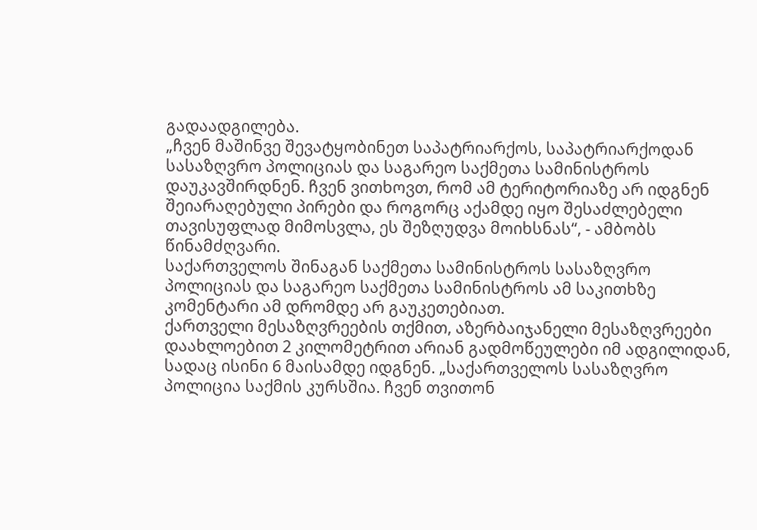გადაადგილება.
„ჩვენ მაშინვე შევატყობინეთ საპატრიარქოს, საპატრიარქოდან სასაზღვრო პოლიციას და საგარეო საქმეთა სამინისტროს დაუკავშირდნენ. ჩვენ ვითხოვთ, რომ ამ ტერიტორიაზე არ იდგნენ შეიარაღებული პირები და როგორც აქამდე იყო შესაძლებელი თავისუფლად მიმოსვლა, ეს შეზღუდვა მოიხსნას“, - ამბობს წინამძღვარი.
საქართველოს შინაგან საქმეთა სამინისტროს სასაზღვრო პოლიციას და საგარეო საქმეთა სამინისტროს ამ საკითხზე კომენტარი ამ დრომდე არ გაუკეთებიათ.
ქართველი მესაზღვრეების თქმით, აზერბაიჯანელი მესაზღვრეები დაახლოებით 2 კილომეტრით არიან გადმოწეულები იმ ადგილიდან, სადაც ისინი 6 მაისამდე იდგნენ. „საქართველოს სასაზღვრო პოლიცია საქმის კურსშია. ჩვენ თვითონ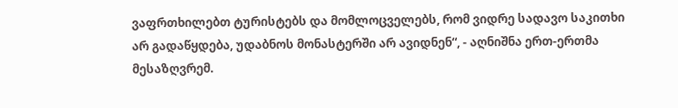ვაფრთხილებთ ტურისტებს და მომლოცველებს, რომ ვიდრე სადავო საკითხი არ გადაწყდება, უდაბნოს მონასტერში არ ავიდნენ“, - აღნიშნა ერთ-ერთმა მესაზღვრემ.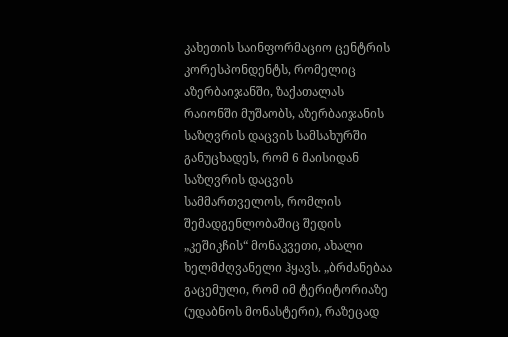კახეთის საინფორმაციო ცენტრის კორესპონდენტს, რომელიც აზერბაიჯანში, ზაქათალას რაიონში მუშაობს, აზერბაიჯანის საზღვრის დაცვის სამსახურში განუცხადეს, რომ 6 მაისიდან საზღვრის დაცვის სამმართველოს, რომლის შემადგენლობაშიც შედის „კეშიკჩის“ მონაკვეთი, ახალი ხელმძღვანელი ჰყავს. „ბრძანებაა გაცემული, რომ იმ ტერიტორიაზე (უდაბნოს მონასტერი), რაზეცად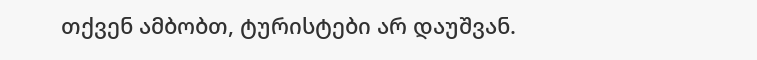თქვენ ამბობთ, ტურისტები არ დაუშვან.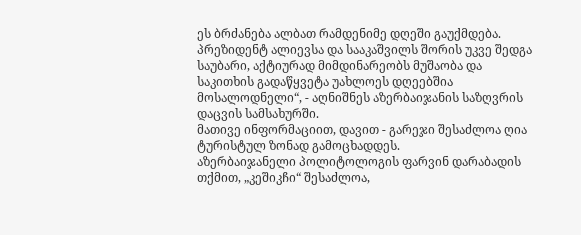ეს ბრძანება ალბათ რამდენიმე დღეში გაუქმდება. პრეზიდენტ ალიევსა და სააკაშვილს შორის უკვე შედგა საუბარი, აქტიურად მიმდინარეობს მუშაობა და საკითხის გადაწყვეტა უახლოეს დღეებშია მოსალოდნელი“, - აღნიშნეს აზერბაიჯანის საზღვრის დაცვის სამსახურში.
მათივე ინფორმაციით, დავით - გარეჯი შესაძლოა ღია ტურისტულ ზონად გამოცხადდეს.
აზერბაიჯანელი პოლიტოლოგის ფარვინ დარაბადის თქმით, „კეშიკჩი“ შესაძლოა,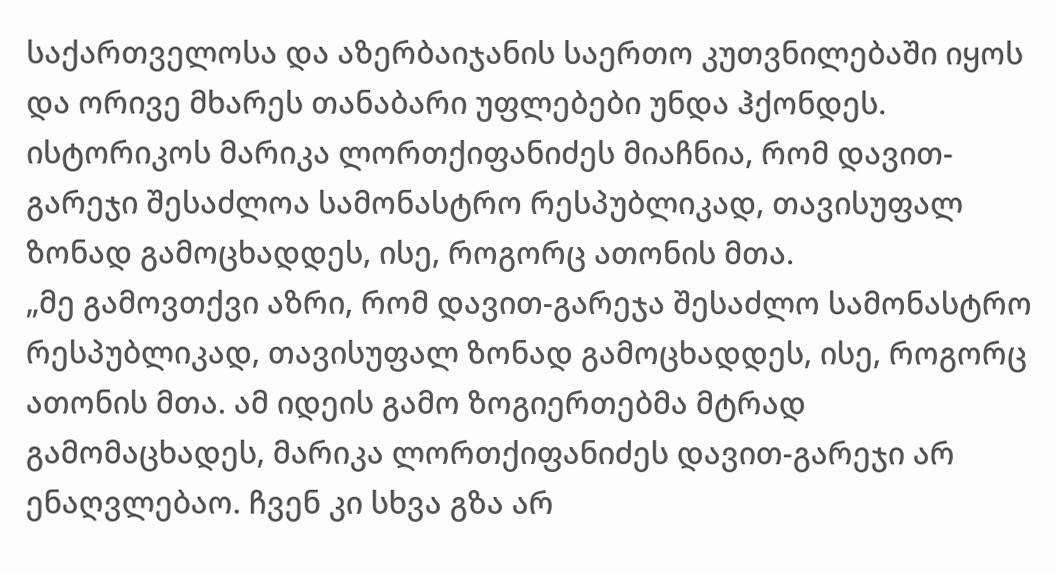საქართველოსა და აზერბაიჯანის საერთო კუთვნილებაში იყოს და ორივე მხარეს თანაბარი უფლებები უნდა ჰქონდეს.
ისტორიკოს მარიკა ლორთქიფანიძეს მიაჩნია, რომ დავით-გარეჯი შესაძლოა სამონასტრო რესპუბლიკად, თავისუფალ ზონად გამოცხადდეს, ისე, როგორც ათონის მთა.
„მე გამოვთქვი აზრი, რომ დავით-გარეჯა შესაძლო სამონასტრო რესპუბლიკად, თავისუფალ ზონად გამოცხადდეს, ისე, როგორც ათონის მთა. ამ იდეის გამო ზოგიერთებმა მტრად გამომაცხადეს, მარიკა ლორთქიფანიძეს დავით-გარეჯი არ ენაღვლებაო. ჩვენ კი სხვა გზა არ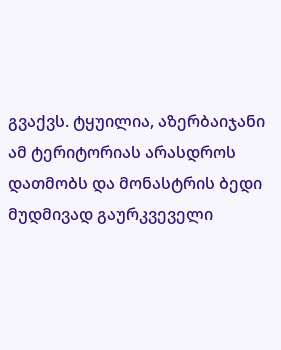გვაქვს. ტყუილია, აზერბაიჯანი ამ ტერიტორიას არასდროს დათმობს და მონასტრის ბედი მუდმივად გაურკვეველი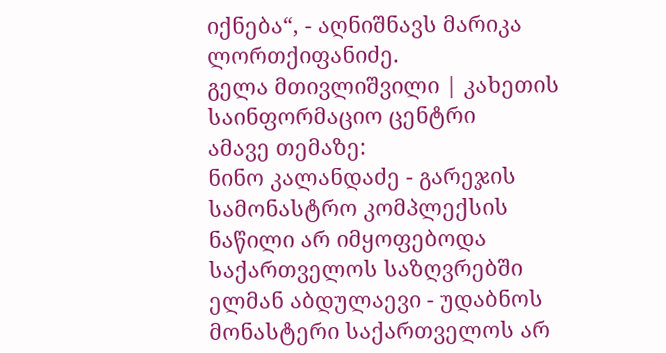იქნება“, - აღნიშნავს მარიკა ლორთქიფანიძე.
გელა მთივლიშვილი | კახეთის საინფორმაციო ცენტრი
ამავე თემაზე:
ნინო კალანდაძე - გარეჯის სამონასტრო კომპლექსის ნაწილი არ იმყოფებოდა საქართველოს საზღვრებში
ელმან აბდულაევი - უდაბნოს მონასტერი საქართველოს არ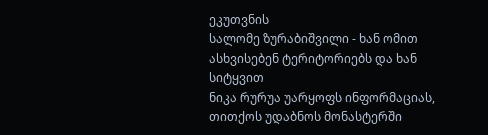ეკუთვნის
სალომე ზურაბიშვილი - ხან ომით ასხვისებენ ტერიტორიებს და ხან სიტყვით
ნიკა რურუა უარყოფს ინფორმაციას, თითქოს უდაბნოს მონასტერში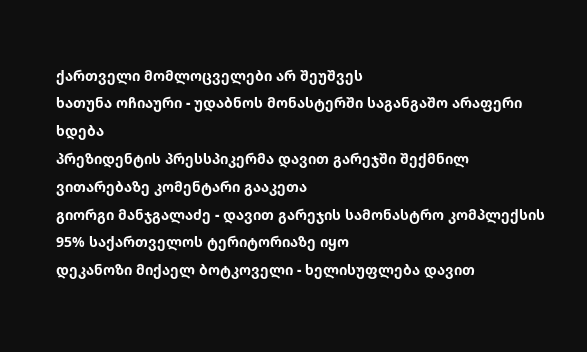ქართველი მომლოცველები არ შეუშვეს
ხათუნა ოჩიაური - უდაბნოს მონასტერში საგანგაშო არაფერი ხდება
პრეზიდენტის პრესსპიკერმა დავით გარეჯში შექმნილ ვითარებაზე კომენტარი გააკეთა
გიორგი მანჯგალაძე - დავით გარეჯის სამონასტრო კომპლექსის 95% საქართველოს ტერიტორიაზე იყო
დეკანოზი მიქაელ ბოტკოველი - ხელისუფლება დავით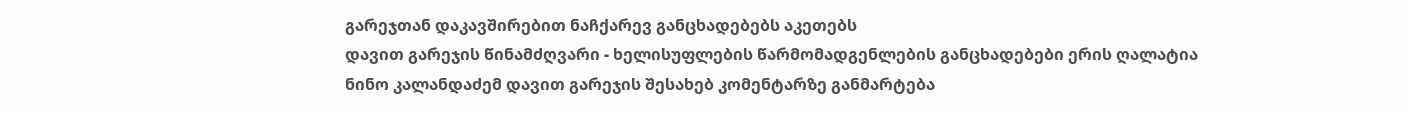გარეჯთან დაკავშირებით ნაჩქარევ განცხადებებს აკეთებს
დავით გარეჯის წინამძღვარი - ხელისუფლების წარმომადგენლების განცხადებები ერის ღალატია
ნინო კალანდაძემ დავით გარეჯის შესახებ კომენტარზე განმარტება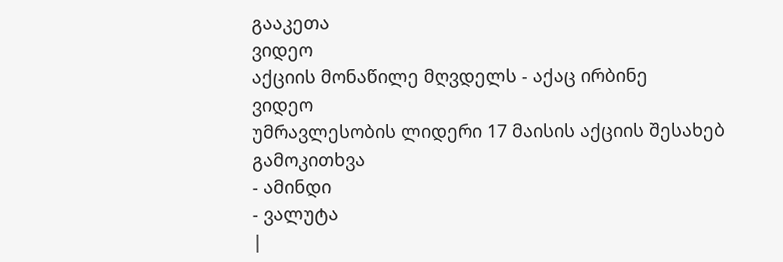გააკეთა
ვიდეო
აქციის მონაწილე მღვდელს - აქაც ირბინე
ვიდეო
უმრავლესობის ლიდერი 17 მაისის აქციის შესახებ
გამოკითხვა
- ამინდი
- ვალუტა
|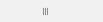|||